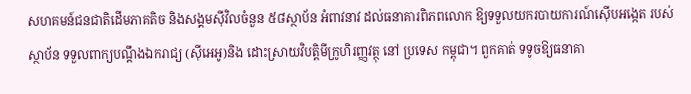សហគមន៍ជនជាតិដើមភាគតិច និងសង្គមស៊ីវិលចំនួន ៥៨ស្ថាប័ន អំពាវនាវ ដល់ធនាគារពិភពលោក ឱ្យទទួលយករបាយការណ៍ស៊ើបអង្កេត របស់ស្ថាប័ន ទទួលពាក្យបណ្តឹងឯករាជ្យ (ស៊ីអេអូ)និង ដោះស្រាយវិបត្តិមីក្រូហិរញ្ញវត្ថុ នៅ ប្រទេស កម្ពុជា។ ពួកគាត់ ទទូចឱ្យធនាគា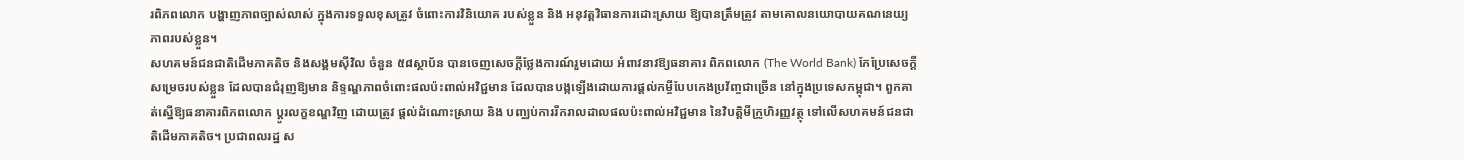រពិភពលោក បង្ហាញភាពច្បាស់លាស់ ក្នុងការទទួលខុសត្រូវ ចំពោះការវិនិយោគ របស់ខ្លួន និង អនុវត្តវិធានការដោះស្រាយ ឱ្យបានត្រឹមត្រូវ តាមគោលនយោបាយគណនេយ្យភាពរបស់ខ្លួន។
សហគមន៍ជនជាតិដើមភាគតិច និងសង្គមស៊ីវិល ចំនួន ៥៨ស្ថាប័ន បានចេញសេចក្តីថ្លែងការណ៍រួមដោយ អំពាវនាវឱ្យធនាគារ ពិភពលោក (The World Bank) កែប្រែសេចក្តីសម្រេចរបស់ខ្លួន ដែលបានជំរុញឱ្យមាន និទ្ទណ្ឌភាពចំពោះផលប៉ះពាល់អវិជ្ជមាន ដែលបានបង្កឡើងដោយការផ្តល់កម្ចីបែបកេងប្រវ័ញ្ចជាច្រើន នៅក្នុងប្រទេសកម្ពុជា។ ពួកគាត់ស្នើឱ្យធនាគារពិភពលោក ប្តូរលក្ខខណ្ឌវិញ ដោយត្រូវ ផ្តល់ដំណោះស្រាយ និង បញ្ឈប់ការរីករាលដាលផលប៉ះពាល់អវិជ្ជមាន នៃវិបត្តិមីក្រូហិរញ្ញវត្ថុ ទៅលើសហគមន៍ជនជាតិដើមភាគតិច។ ប្រជាពលរដ្ឋ ស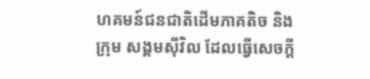ហគមន៍ជនជាតិដើមភាគតិច និង ក្រុម សង្គមស៊ីវិល ដែលធ្វើសេចក្ដី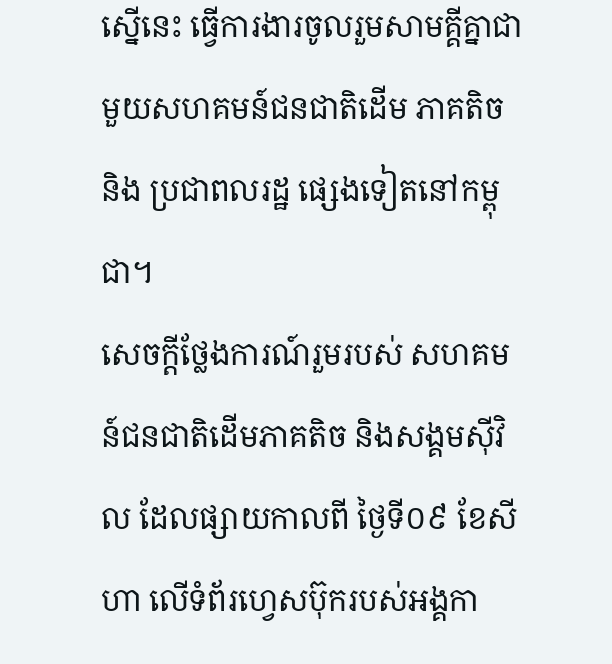ស្នើនេះ ធ្វើការងារចូលរួមសាមគ្គីគ្នាជាមួយសហគមន៍ជនជាតិដើម ភាគតិច និង ប្រជាពលរដ្ឋ ផ្សេងទៀតនៅកម្ពុជា។
សេចក្តីថ្លែងការណ៍រួមរបស់ សហគមន៍ជនជាតិដើមភាគតិច និងសង្គមស៊ីវិល ដែលផ្សាយកាលពី ថ្ងៃទី០៩ ខែសីហា លើទំព័រហ្វេសប៊ុករបស់អង្គកា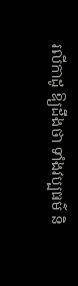រលីកាដូ ឱ្យដឹងថា ទាំងវប្បធម៌ និ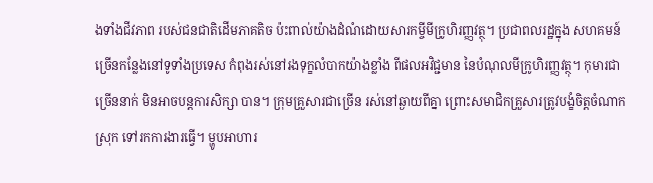ងទាំងជីវភាព របស់ជនជាតិដើមភាគតិច ប៉ះពាល់យ៉ាងដំណំដោយសារកម្ចីមីក្រូហិរញ្ញវត្ថុ។ ប្រជាពលរដ្ឋក្នុង សហគមន៍ច្រើនកន្លែងនៅទូទាំងប្រទេស កំពុងរស់នៅរងទុក្ខលំបាកយ៉ាងខ្លាំង ពីផលអវិជ្ជមាន នៃបំណុលមីក្រូហិរញ្ញវត្ថុ។ កុមារជាច្រើននាក់ មិនអាចបន្តការសិក្សា បាន។ ក្រុមគ្រួសារជាច្រើន រស់នៅឆ្ងាយពីគ្នា ព្រោះសមាជិកគ្រួសារត្រូវបង្ខំចិត្តចំណាកស្រុក ទៅរកការងារធ្វើ។ ម្ហូបអាហារ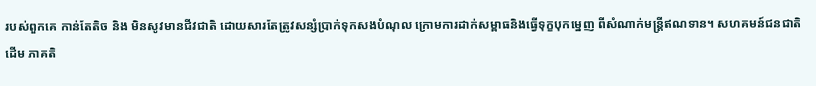របស់ពួកគេ កាន់តែតិច និង មិនសូវមានជីវជាតិ ដោយសារតែត្រូវសន្សំប្រាក់ទុកសងបំណុល ក្រោមការដាក់សម្ពាធនិងធ្វើទុក្ខបុកម្នេញ ពីសំណាក់មន្ត្រីឥណទាន។ សហគមន៍ជនជាតិដើម ភាគតិ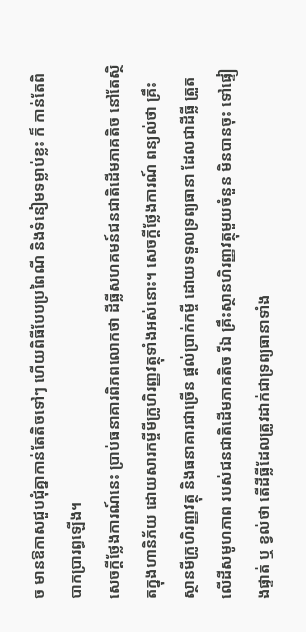ច មានឱកាសជួបជុំគ្នាកាន់តែតិចទៅៗ ហើយពិធីបែបប្រពៃណី និងទំនៀមទម្លាប់ខ្លះ ក៏ កាន់តែពិបាកប្រារព្ធឡើង។
សេចក្តីថ្លែងការណ៍នេះ ប្រាប់ធនាគារពិភពលោកថា ដីធ្លីសហគមន៍ជនជាតិដើមភាគតិច នៅតែស្ថិតក្នុងហានិភ័យ ដោយសារកម្ចីមីក្រូហិរញ្ញវត្ថុទាំងអស់នោះ។ សេចក្តីថ្លែងការណ៍ ពន្យល់ថា គ្រឹះស្ថានមីក្រូហិរញ្ញវត្ថុ និងធនាគារជាច្រើន ផ្តល់ប្រាក់កម្ចី ដោយទទួលទ្រព្យធានា ដែលជាដីធ្លី ត្រួតលើដីសមូហភាព របស់ជនជាតិដើមភាគតិច រីឯ គ្រឹះស្ថានហិរញ្ញវត្ថុមួយចំនួន មិនបានចុះ ទៅផ្ទៀងផ្ទាត់ ឬ ខ្វល់ថា តើដីធ្លីដែលត្រូវដាក់ជាទ្រព្យធានាទាំង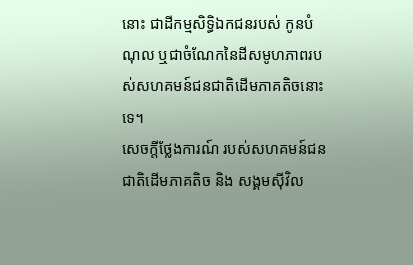នោះ ជាដីកម្មសិទិ្ធឯកជនរបស់ កូនបំណុល ឬជាចំណែកនៃដីសមូហភាពរបស់សហគមន៍ជនជាតិដើមភាគតិចនោះទេ។
សេចក្តីថ្លែងការណ៍ របស់សហគមន៍ជនជាតិដើមភាគតិច និង សង្គមស៊ីវិល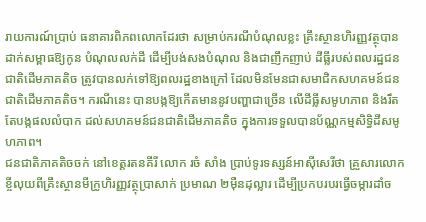រាយការណ៍ប្រាប់ ធនាគារពិភពលោកដែរថា សម្រាប់ករណីបំណុលខ្លះ គ្រឹះស្ថានហិរញ្ញវត្ថុបានដាក់សម្ពាធឱ្យកូន បំណុលលក់ដី ដើម្បីបង់សងបំណុល និងជាញឹកញាប់ ដីធ្លីរបស់ពលរដ្ឋជនជាតិដើមភាគតិច ត្រូវបានលក់ទៅឱ្យពលរដ្ឋខាងក្រៅ ដែលមិនមែនជាសមាជិកសហគមន៍ជនជាតិដើមភាគតិច។ ករណីនេះ បានបង្កឱ្យកើតមាននូវបញ្ហាជាច្រើន លើដីធ្លីសមូហភាព និងរឹតតែបង្កផលលំបាក ដល់សហគមន៍ជនជាតិដើមភាគតិច ក្នុងការទទួលបានប័ណ្ណកម្មសិទ្ធិដីសមូហភាព។
ជនជាតិភាគតិចចក់ នៅខេត្តរតនគីរី លោក រចំ សាំង ប្រាប់ទូរទស្សន៍អាស៊ីសេរីថា គ្រួសារលោក ខ្ចីលុយពីគ្រឹះស្ថានមីក្រូហិរញ្ញវត្ថុប្រាសាក់ ប្រមាណ ២ម៉ឺនដុល្លារ ដើម្បីប្រកបរបរធ្វើចម្ការដាំច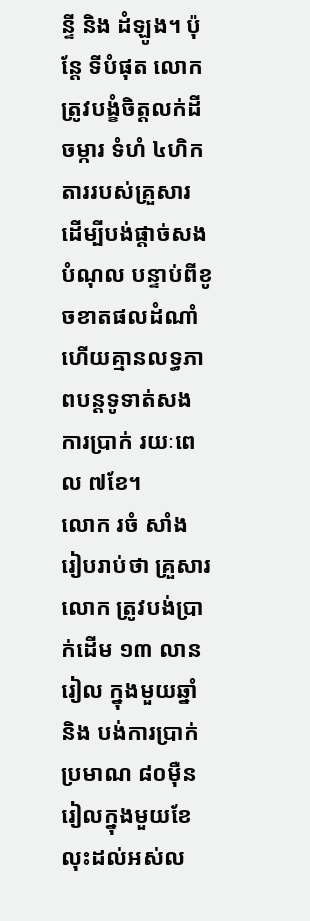ន្ទី និង ដំឡូង។ ប៉ុន្តែ ទីបំផុត លោកត្រូវបង្ខំចិត្តលក់ដីចម្ការ ទំហំ ៤ហិកតាររបស់គ្រួសារ ដើម្បីបង់ផ្ដាច់សងបំណុល បន្ទាប់ពីខូចខាតផលដំណាំ ហើយគ្មានលទ្ធភាពបន្តទូទាត់សងការប្រាក់ រយៈពេល ៧ខែ។
លោក រចំ សាំង រៀបរាប់ថា គ្រួសារលោក ត្រូវបង់ប្រាក់ដើម ១៣ លានរៀល ក្នុងមួយឆ្នាំ និង បង់ការប្រាក់ ប្រមាណ ៨០ម៉ឺនរៀលក្នុងមួយខែ លុះដល់អស់ល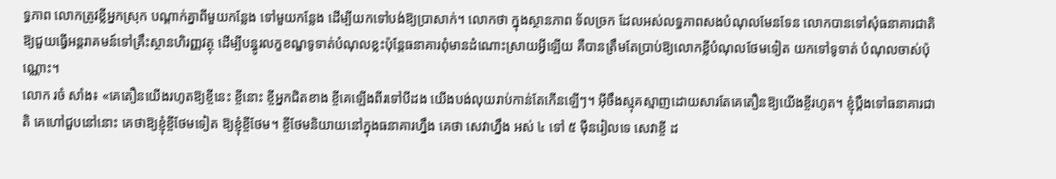ទ្ធភាព លោកត្រូវខ្លីអ្នកស្រុក បណ្ដាក់គ្នាពីមួយកន្លែង ទៅមួយកន្លែង ដើម្បីយកទៅបង់ឱ្យប្រាសាក់។ លោកថា ក្នុងស្ថានភាព ទ័លច្រក ដែលអស់លទ្ធភាពសងបំណុលមែនទែន លោកបានទៅសុំធនាគារជាតិ ឱ្យជួយធ្វើអន្តរាគមន៍ទៅគ្រឹះស្ថានហិរញ្ញវត្ថុ ដើម្បីបន្ធូរលក្ខខណ្ឌទូទាត់បំណុលខ្លះប៉ុន្តែធនាគារពុំមានដំណោះស្រាយអ្វីឡើយ គឺបានត្រឹមតែប្រាប់ឱ្យលោកខ្លីបំណុលថែមទៀត យកទៅទូទាត់ បំណុលចាស់ប៉ុណ្ណោះ។
លោក រចំ សាំង៖ «គេតឿនយើងរហូតឱ្យខ្ចីនេះ ខ្ចីនោះ ខ្ចីអ្នកជិតខាង ខ្ចីគេឡើងពីរទៅបីដង យើងបង់លុយរាប់កាន់តែកើនឡើៗ។ អ៊ីចឹងស្មុគស្មាញដោយសារតែគេតឿនឱ្យយើងខ្ចីរហូត។ ខ្ញុំបឹ្ដងទៅធនាគារជាតិ គេហៅជួបនៅនោះ គេថាឱ្យខ្ញុំខ្ចីថែមទៀត ឱ្យខ្ញុំខ្ចីថែម។ ខ្ចីថែមនិយាយនៅក្នុងធនាគារហ្នឹង គេថា សេវាហ្នឹង អស់ ៤ ទៅ ៥ ម៉ឺនរៀលទេ សេវាខ្ចី ដ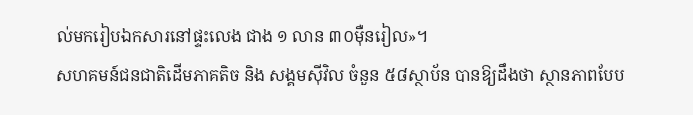ល់មករៀបឯកសារនៅផ្ទះលេង ជាង ១ លាន ៣០ម៉ឺនរៀល»។
សហគមន៍ជនជាតិដើមភាគតិច និង សង្គមស៊ីវិល ចំនួន ៥៨ស្ថាប័ន បានឱ្យដឹងថា ស្ថានភាពបែប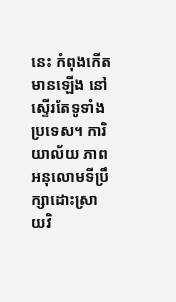នេះ កំពុងកើតមានឡើង នៅស្ទើរតែទូទាំងប្រទេស។ ការិយាល័យ ភាពអនុលោមទីប្រឹក្សាដោះស្រាយវិ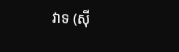វាទ (ស៊ី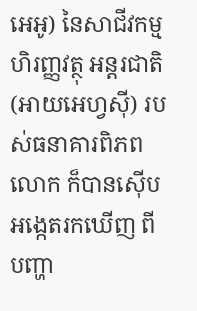អេអូ) នៃសាជីវកម្មហិរញ្ញវត្ថុ អន្តរជាតិ (អាយអេហ្វស៊ី) របស់ធនាគារពិភព លោក ក៏បានស៊ើបអង្កេតរកឃើញ ពីបញ្ហា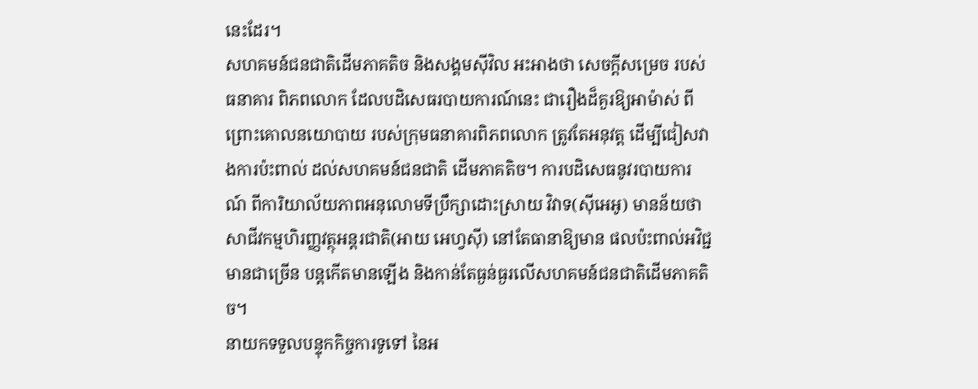នេះដែរ។
សហគមន៍ជនជាតិដើមភាគតិច និងសង្គមស៊ីវិល អះអាងថា សេចក្តីសម្រេច របស់ធនាគារ ពិភពលោក ដែលបដិសេធរបាយការណ៍នេះ ជារឿងដ៏គួរឱ្យអាម៉ាស់ ពីព្រោះគោលនយោបាយ របស់ក្រុមធនាគារពិភពលោក ត្រូវតែអនុវត្ត ដើម្បីជៀសវាងការប៉ះពាល់ ដល់សហគមន៍ជនជាតិ ដើមភាគតិច។ ការបដិសេធនូវរបាយការណ៍ ពីការិយាល័យភាពអនុលោមទីប្រឹក្សាដោះស្រាយ វិវាទ(ស៊ីអេអូ) មានន័យថា សាជីវកម្មហិរញ្ញវត្ថុអន្តរជាតិ(អាយ អេហ្វស៊ី) នៅតែធានាឱ្យមាន ផលប៉ះពាល់អវិជ្ជមានជាច្រើន បន្តកើតមានឡើង និងកាន់តែធ្ងន់ធ្ងរលើសហគមន៍ជនជាតិដើមភាគតិច។
នាយកទទួលបន្ទុកកិច្ចការទូទៅ នៃអ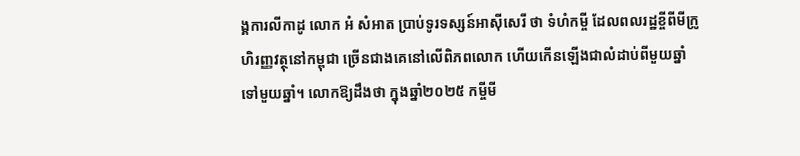ង្គការលីកាដូ លោក អំ សំអាត ប្រាប់ទូរទស្សន៍អាស៊ីសេរី ថា ទំហំកម្ចី ដែលពលរដ្ឋខ្ចីពីមីក្រូហិរញ្ញវត្ថុនៅកម្ពុជា ច្រើនជាងគេនៅលើពិភពលោក ហើយកើនឡើងជាលំដាប់ពីមួយឆ្នាំទៅមួយឆ្នាំ។ លោកឱ្យដឹងថា ក្នុងឆ្នាំ២០២៥ កម្ចីមី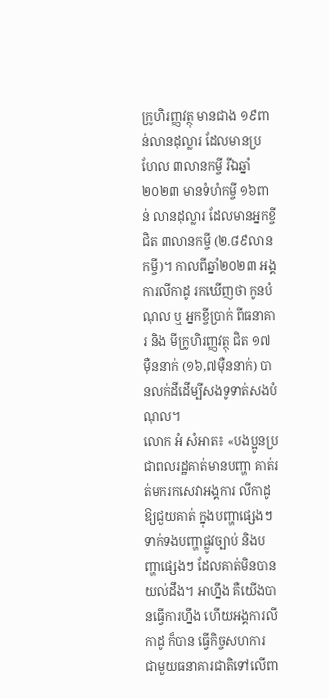ក្រូហិរញ្ញវត្ថុ មានជាង ១៩ពាន់លានដុល្លារ ដែលមានប្រហែល ៣លានកម្ចី រីឯឆ្នាំ២០២៣ មានទំហំកម្ចី ១៦ពាន់ លានដុល្លារ ដែលមានអ្នកខ្ចី ជិត ៣លានកម្ចី (២.៨៩លានកម្ចី)។ កាលពីឆ្នាំ២០២៣ អង្គការលីកាដូ រកឃើញថា កូនបំណុល ឬ អ្នកខ្ចីប្រាក់ ពីធនាគារ និង មីក្រូហិរញ្ញវត្ថុ ជិត ១៧ម៉ឺននាក់ (១៦,៧ម៉ឺននាក់) បានលក់ដីដើម្បីសងទូទាត់សងបំណុល។
លោក អំ សំអាត៖ «បងប្អូនប្រជាពលរដ្ឋគាត់មានបញ្ហា គាត់រត់មករកសេវាអង្គការ លីកាដូឱ្យជួយគាត់ ក្នុងបញ្ហាផ្សេងៗទាក់ទងបញ្ហាផ្លូវច្បាប់ និងបញ្ហាផ្សេងៗ ដែលគាត់មិនបានយល់ដឹង។ អាហ្នឹង គឺយើងបានធ្វើការហ្នឹង ហើយអង្គការលីកាដូ ក៏បាន ធ្វើកិច្ចសហការ ជាមួយធនាគារជាតិទៅលើពា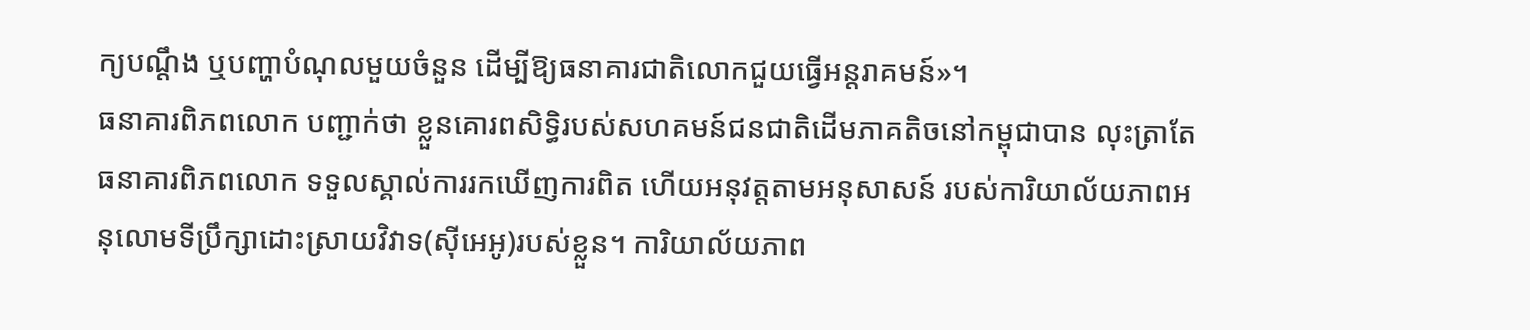ក្យបណ្ដឹង ឬបញ្ហាបំណុលមួយចំនួន ដើម្បីឱ្យធនាគារជាតិលោកជួយធ្វើអន្តរាគមន៍»។
ធនាគារពិភពលោក បញ្ជាក់ថា ខ្លួនគោរពសិទិ្ធរបស់សហគមន៍ជនជាតិដើមភាគតិចនៅកម្ពុជាបាន លុះត្រាតែធនាគារពិភពលោក ទទួលស្គាល់ការរកឃើញការពិត ហើយអនុវត្តតាមអនុសាសន៍ របស់ការិយាល័យភាពអនុលោមទីប្រឹក្សាដោះស្រាយវិវាទ(ស៊ីអេអូ)របស់ខ្លួន។ ការិយាល័យភាព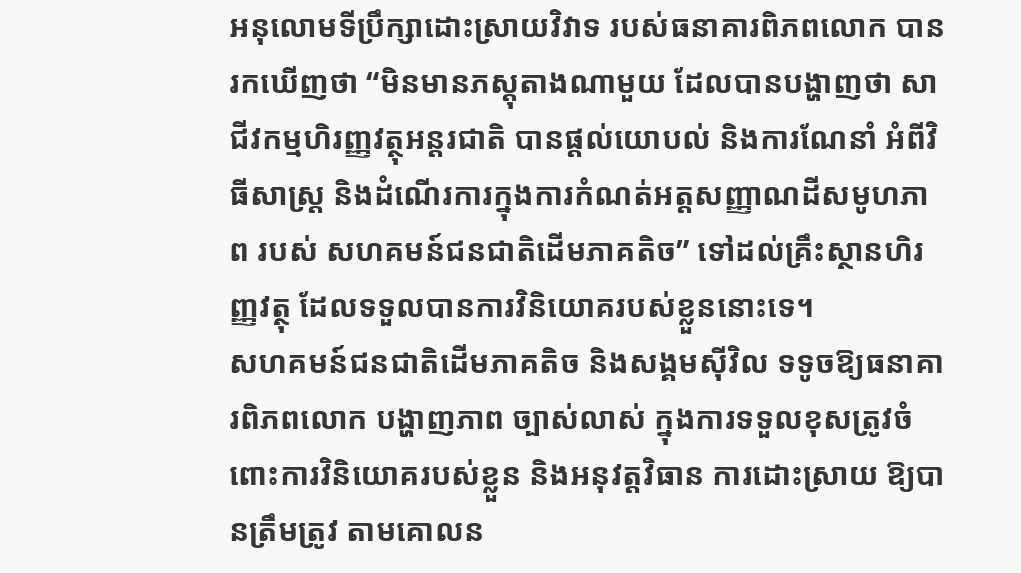អនុលោមទីប្រឹក្សាដោះស្រាយវិវាទ របស់ធនាគារពិភពលោក បានរកឃើញថា “មិនមានភស្តុតាងណាមួយ ដែលបានបង្ហាញថា សាជីវកម្មហិរញ្ញវត្ថុអន្តរជាតិ បានផ្តល់យោបល់ និងការណែនាំ អំពីវិធីសាស្ត្រ និងដំណើរការក្នុងការកំណត់អត្តសញ្ញាណដីសមូហភាព របស់ សហគមន៍ជនជាតិដើមភាគតិច” ទៅដល់គ្រឹះស្ថានហិរញ្ញវត្ថុ ដែលទទួលបានការវិនិយោគរបស់ខ្លួននោះទេ។
សហគមន៍ជនជាតិដើមភាគតិច និងសង្គមស៊ីវិល ទទូចឱ្យធនាគារពិភពលោក បង្ហាញភាព ច្បាស់លាស់ ក្នុងការទទួលខុសត្រូវចំពោះការវិនិយោគរបស់ខ្លួន និងអនុវត្តវិធាន ការដោះស្រាយ ឱ្យបានត្រឹមត្រូវ តាមគោលន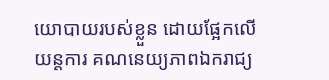យោបាយរបស់ខ្លួន ដោយផ្អែកលើយន្តការ គណនេយ្យភាពឯករាជ្យ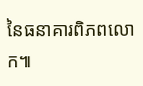នៃធនាគារពិភពលោក៕